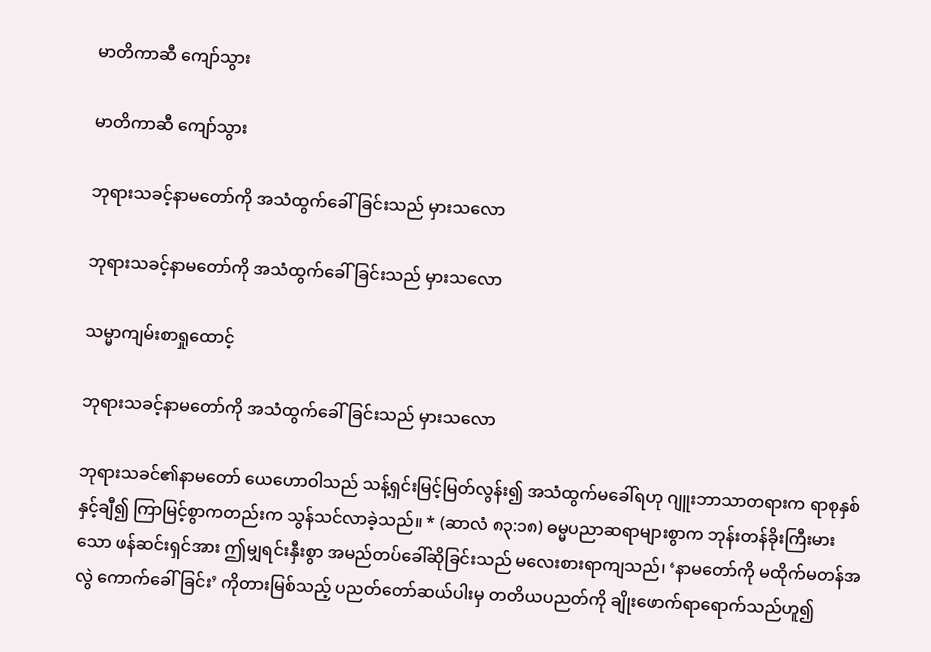မာတိကာဆီ ကျော်သွား

မာတိကာဆီ ကျော်သွား

ဘုရားသခင့်နာမတော်ကို အသံထွက်ခေါ်ခြင်းသည် မှားသလော

ဘုရားသခင့်နာမတော်ကို အသံထွက်ခေါ်ခြင်းသည် မှားသလော

သမ္မာကျမ်းစာရှုထောင့်

ဘုရားသခင့်နာမတော်ကို အသံထွက်ခေါ်ခြင်းသည် မှားသလော

ဘုရားသခင်၏နာမတော် ယေဟောဝါသည် သန့်ရှင်းမြင့်မြတ်လွန်း၍ အသံထွက်မခေါ်ရဟု ဂျူးဘာသာတရားက ရာစုနှစ်နှင့်ချီ၍ ကြာမြင့်စွာကတည်းက သွန်သင်လာခဲ့သည်။ * (ဆာလံ ၈၃:၁၈) ဓမ္မပညာဆရာများစွာက ဘုန်းတန်ခိုးကြီးမားသော ဖန်ဆင်းရှင်အား ဤမျှရင်းနှီးစွာ အမည်တပ်ခေါ်ဆိုခြင်းသည် မလေးစားရာကျသည်၊ ‘နာမတော်ကို မထိုက်မတန်အလွဲ ကောက်ခေါ်ခြင်း’ ကိုတားမြစ်သည့် ပညတ်တော်ဆယ်ပါးမှ တတိယပညတ်ကို ချိုးဖောက်ရာရောက်သည်ဟူ၍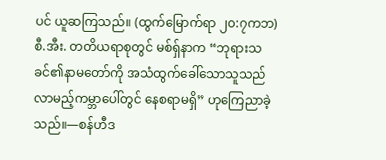ပင် ယူဆကြသည်။ (ထွက်မြောက်ရာ ၂၀:၇ကဘ) စီ.အီး. တတိယရာစုတွင် မစ်ရှ်နာက “ဘုရားသခင်၏နာမတော်ကို အသံထွက်ခေါ်သောသူသည် လာမည့်ကမ္ဘာပေါ်တွင် နေစရာမရှိ” ဟုကြေညာခဲ့သည်။—စန်ဟီဒ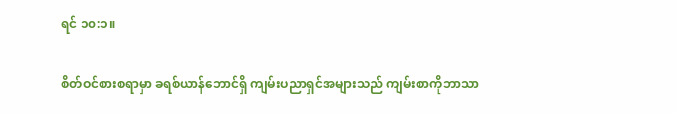ရင် ၁၀:၁။

စိတ်ဝင်စားစရာမှာ ခရစ်ယာန်ဘောင်ရှိ ကျမ်းပညာရှင်အများသည် ကျမ်းစာကိုဘာသာ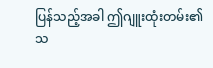ပြန်သည့်အခါ ဤဂျူးထုံးတမ်း၏ သ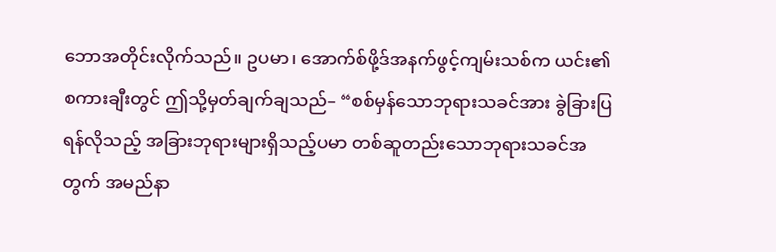ဘောအတိုင်းလိုက်သည်။ ဥပမာ၊ အောက်စ်ဖို့ဒ်အနက်ဖွင့်ကျမ်းသစ်က ယင်း၏စကားချီးတွင် ဤသို့မှတ်ချက်ချသည်– “စစ်မှန်သောဘုရားသခင်အား ခွဲခြားပြရန်လိုသည့် အခြားဘုရားများရှိသည့်ပမာ တစ်ဆူတည်းသောဘုရားသခင်အတွက် အမည်နာ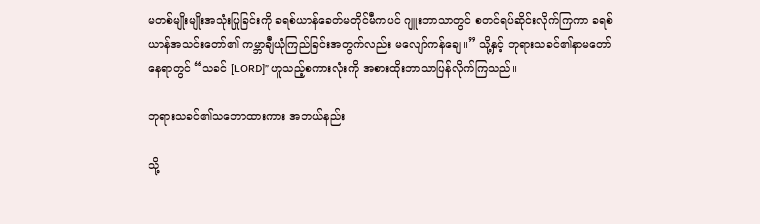မတစ်မျိုးမျိုးအသုံးပြုခြင်းကို ခရစ်ယာန်ခေတ်မတိုင်မီကပင် ဂျူးဘာသာတွင် စတင်ရပ်ဆိုင်းလိုက်ကြကာ ခရစ်ယာန်အသင်းတော်၏ ကမ္ဘာချီယုံကြည်ခြင်းအတွက်လည်း မလျော်ကန်ချေ။” သို့နှင့် ဘုရားသခင်၏နာမတော်နေရာတွင် “သခင် [LORD]” ဟူသည့်စကားလုံးကို အစားထိုးဘာသာပြန်လိုက်ကြသည်။

ဘုရားသခင်၏သဘောထားကား အဘယ်နည်း

သို့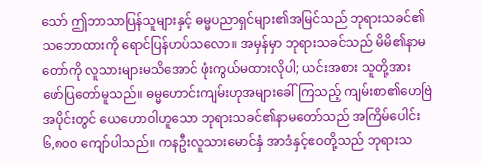သော် ဤဘာသာပြန်သူများနှင့် ဓမ္မပညာရှင်များ၏အမြင်သည် ဘုရားသခင်၏သဘောထားကို ရောင်ပြန်ဟပ်သလော။ အမှန်မှာ ဘုရားသခင်သည် မိမိ၏နာမတော်ကို လူသားများမသိအောင် ဖုံးကွယ်မထားလိုပါ; ယင်းအစား သူတို့အား ဖော်ပြတော်မူသည်။ ဓမ္မဟောင်းကျမ်းဟုအများခေါ်ကြသည့် ကျမ်းစာ၏ဟေဗြဲအပိုင်းတွင် ယေဟောဝါဟူသော ဘုရားသခင်၏နာမတော်သည် အကြိမ်ပေါင်း ၆,၈၀၀ ကျော်ပါသည်။ ကနဦးလူသားမောင်နှံ အာဒံနှင့်ဧဝတို့သည် ဘုရားသ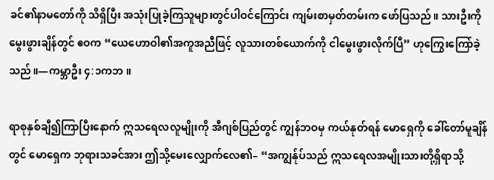ခင်၏နာမတော်ကို သိရှိပြီး အသုံးပြုခဲ့ကြသူများတွင်ပါဝင်ကြောင်း ကျမ်းစာမှတ်တမ်းက ဖော်ပြသည်။ သားဦးကို မွေးဖွားချိန်တွင် ဧဝက “ယေဟောဝါ၏အကူအညီဖြင့် လူသားတစ်ယောက်ကို ငါမွေးဖွားလိုက်ပြီ” ဟုကြွေးကြော်ခဲ့သည်။—ကမ္ဘာဦး ၄:၁ကဘ။

ရာစုနှစ်ချီ၍ကြာပြီးနောက် ဣသရေလလူမျိုးကို အီဂျစ်ပြည်တွင် ကျွန်ဘဝမှ ကယ်နုတ်ရန် မောရှေကို ခေါ်တော်မူချိန်တွင် မောရှေက ဘုရားသခင်အား ဤသို့မေးလျှောက်လေ၏– “အကျွန်ုပ်သည် ဣသရေလအမျိုးသားတို့ရှိရာသို့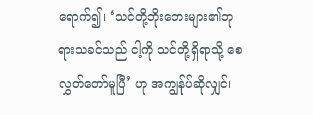ရောက်၍၊ ‘သင်တို့ဘိုးဘေးများ၏ဘုရားသခင်သည် ငါ့ကို သင်တို့ရှိရာသို့ စေလွှတ်တော်မူပြီ’ ဟု အကျွန်ုပ်ဆိုလျှင်၊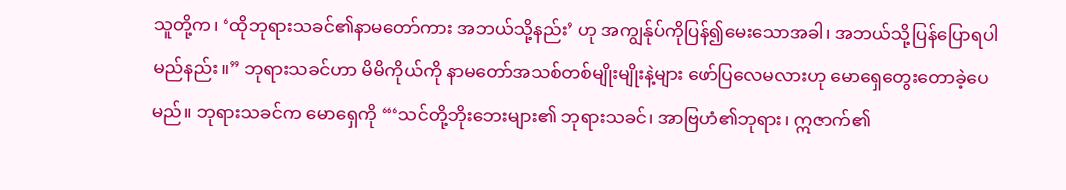သူတို့က၊ ‘ထိုဘုရားသခင်၏နာမတော်ကား အဘယ်သို့နည်း’ ဟု အကျွန်ုပ်ကိုပြန်၍မေးသောအခါ၊ အဘယ်သို့ပြန်ပြောရပါမည်နည်း။” ဘုရားသခင်ဟာ မိမိကိုယ်ကို နာမတော်အသစ်တစ်မျိုးမျိုးနဲ့များ ဖော်ပြလေမလားဟု မောရှေတွေးတောခဲ့ပေမည်။ ဘုရားသခင်က မောရှေကို “‘သင်တို့ဘိုးဘေးများ၏ ဘုရားသခင်၊ အာဗြဟံ၏ဘုရား၊ ဣဇာက်၏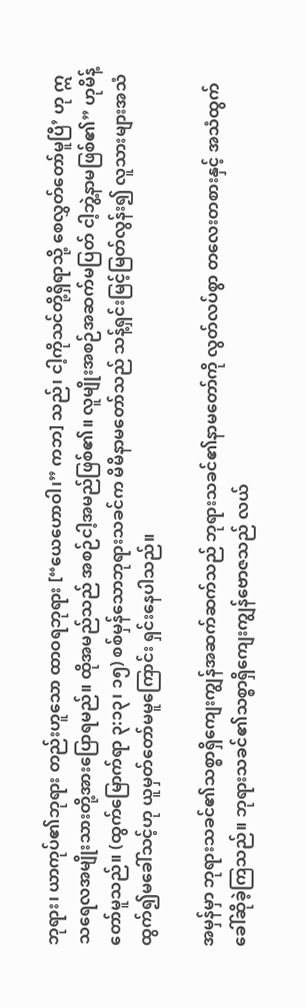ဘုရား၊ ယာကုပ်၏ဘုရား တည်းဟူသော ထာဝရဘုရား [“ယေဟောဝါ၊” ကဘ] သည်၊ ငါ့ကိုသင်တို့ရှိရာသို့ စေလွှတ်တော်မူပြီ’ ဟု ဣသရေလအမျိုးသားတို့အားပြောရမည်။ ထိုအမည်သည် အစဉ်ငါ့အမည်ဖြစ်၏။ လူမျိုးအစဉ်အဆက်မပြတ် ငါ့ဘွဲ့နာမဖြစ်၏” ဟုမိန့်တော်မူသည်။ (ထွက်မြောက်ရာ ၃:၁၃၊ ၁၅) စစ်မှန်သောဘုရားသခင်က မိမိနာမတော်သည် သန့်ရှင်းမြင့်မြတ်လွန်း၍ လူသားများအသံထွက်၍မခေါ်သင့်ဟု ယူမှတ်တော်မမူကြောင်း ရှင်းနေပါသည်။

အမှန်မှာ ဘုရားသခင်၏သစ္စာရှိကျေးကျွန်အဆက်ဆက်သည် ဘုရားသခင်၏နာမတော်ကို လွတ်လပ်စွာ တလေးတစားနှင့် အသံထွက်ခေါ်ဆိုခဲ့ကြသည်။ ဘုရားသခင်၏သစ္စာရှိကျေးကျွန်ဗောဇသည် လယ်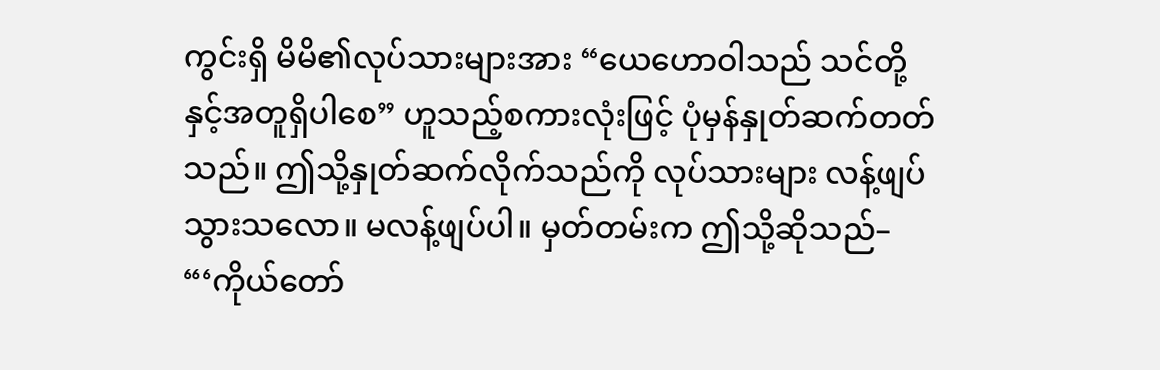ကွင်းရှိ မိမိ၏လုပ်သားများအား “ယေဟောဝါသည် သင်တို့နှင့်အတူရှိပါစေ” ဟူသည့်စကားလုံးဖြင့် ပုံမှန်နှုတ်ဆက်တတ်သည်။ ဤသို့နှုတ်ဆက်လိုက်သည်ကို လုပ်သားများ လန့်ဖျပ်သွားသလော။ မလန့်ဖျပ်ပါ။ မှတ်တမ်းက ဤသို့ဆိုသည်– “‘ကိုယ်တော်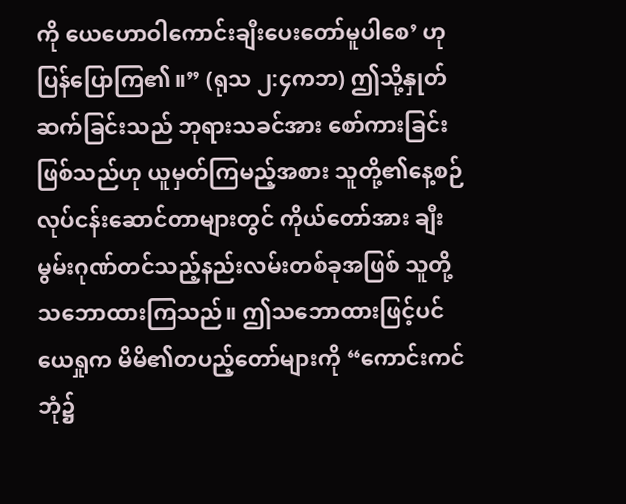ကို ယေဟောဝါကောင်းချီးပေးတော်မူပါစေ’ ဟုပြန်ပြောကြ၏။” (ရုသ ၂:၄ကဘ) ဤသို့နှုတ်ဆက်ခြင်းသည် ဘုရားသခင်အား စော်ကားခြင်းဖြစ်သည်ဟု ယူမှတ်ကြမည့်အစား သူတို့၏နေ့စဉ်လုပ်ငန်းဆောင်တာများတွင် ကိုယ်တော်အား ချီးမွမ်းဂုဏ်တင်သည့်နည်းလမ်းတစ်ခုအဖြစ် သူတို့သဘောထားကြသည်။ ဤသဘောထားဖြင့်ပင် ယေရှုက မိမိ၏တပည့်တော်များကို “ကောင်းကင်ဘုံ၌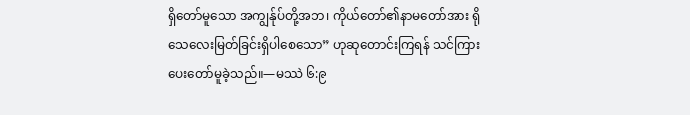ရှိတော်မူသော အကျွန်ုပ်တို့အဘ၊ ကိုယ်တော်၏နာမတော်အား ရိုသေလေးမြတ်ခြင်းရှိပါစေသော” ဟုဆုတောင်းကြရန် သင်ကြားပေးတော်မူခဲ့သည်။—မဿဲ ၆:၉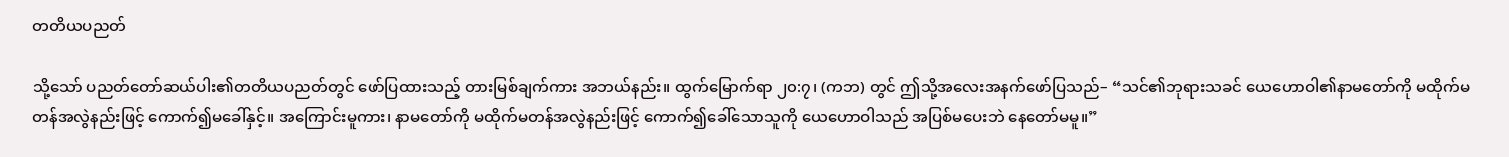တတိယပညတ်

သို့သော် ပညတ်တော်ဆယ်ပါး၏တတိယပညတ်တွင် ဖော်ပြထားသည့် တားမြစ်ချက်ကား အဘယ်နည်း။ ထွက်မြောက်ရာ ၂၀:၇၊ (ကဘ) တွင် ဤသို့အလေးအနက်ဖော်ပြသည်– “သင်၏ဘုရားသခင် ယေဟောဝါ၏နာမတော်ကို မထိုက်မတန်အလွဲနည်းဖြင့် ကောက်၍မခေါ်နှင့်။ အကြောင်းမူကား၊ နာမတော်ကို မထိုက်မတန်အလွဲနည်းဖြင့် ကောက်၍ခေါ်သောသူကို ယေဟောဝါသည် အပြစ်မပေးဘဲ နေတော်မမူ။”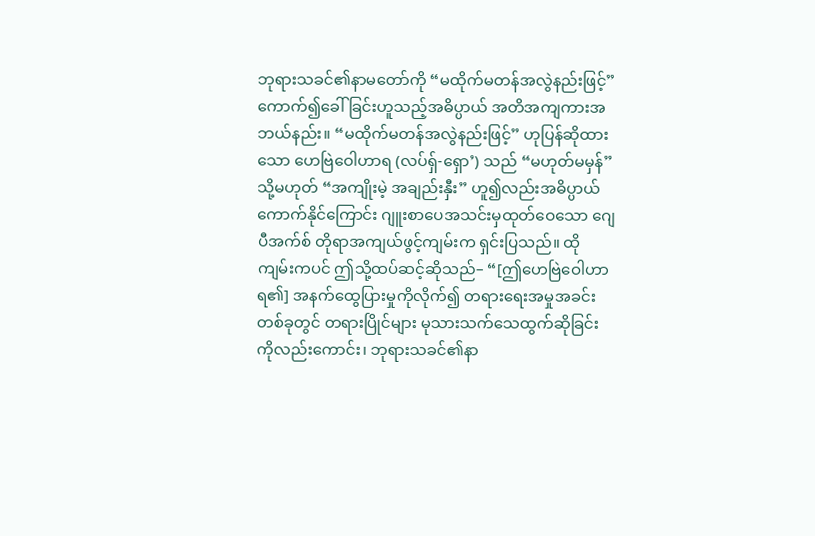ဘုရားသခင်၏နာမတော်ကို “မထိုက်မတန်အလွဲနည်းဖြင့်” ကောက်၍ခေါ်ခြင်းဟူသည့်အဓိပ္ပာယ် အတိအကျကားအဘယ်နည်း။ “မထိုက်မတန်အလွဲနည်းဖြင့်” ဟုပြန်ဆိုထားသော ဟေဗြဲဝေါဟာရ (လပ်ရှ်-ရှော’) သည် “မဟုတ်မမှန်” သို့မဟုတ် “အကျိုးမဲ့ အချည်းနှီး” ဟူ၍လည်းအဓိပ္ပာယ်ကောက်နိုင်ကြောင်း ဂျူးစာပေအသင်းမှထုတ်ဝေသော ဂျေပီအက်စ် တိုရာအကျယ်ဖွင့်ကျမ်းက ရှင်းပြသည်။ ထိုကျမ်းကပင် ဤသို့ထပ်ဆင့်ဆိုသည်– “[ဤဟေဗြဲဝေါဟာရ၏] အနက်ထွေပြားမှုကိုလိုက်၍ တရားရေးအမှုအခင်းတစ်ခုတွင် တရားပြိုင်များ မုသားသက်သေထွက်ဆိုခြင်းကိုလည်းကောင်း၊ ဘုရားသခင်၏နာ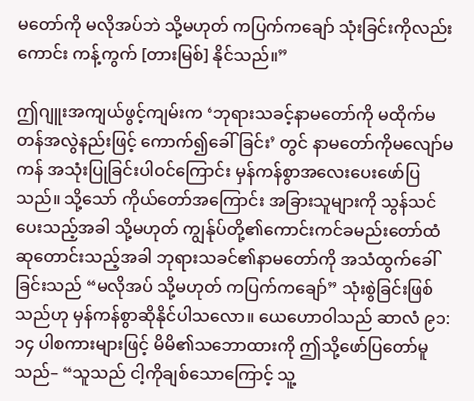မတော်ကို မလိုအပ်ဘဲ သို့မဟုတ် ကပြက်ကချော် သုံးခြင်းကိုလည်းကောင်း ကန့်ကွက် [တားမြစ်] နိုင်သည်။”

ဤဂျူးအကျယ်ဖွင့်ကျမ်းက ‘ဘုရားသခင့်နာမတော်ကို မထိုက်မတန်အလွဲနည်းဖြင့် ကောက်၍ခေါ်ခြင်း’ တွင် နာမတော်ကိုမလျော်မကန် အသုံးပြုခြင်းပါဝင်ကြောင်း မှန်ကန်စွာအလေးပေးဖော်ပြသည်။ သို့သော် ကိုယ်တော်အကြောင်း အခြားသူများကို သွန်သင်ပေးသည့်အခါ သို့မဟုတ် ကျွန်ုပ်တို့၏ကောင်းကင်ခမည်းတော်ထံ ဆုတောင်းသည့်အခါ ဘုရားသခင်၏နာမတော်ကို အသံထွက်ခေါ်ခြင်းသည် “မလိုအပ် သို့မဟုတ် ကပြက်ကချော်” သုံးစွဲခြင်းဖြစ်သည်ဟု မှန်ကန်စွာဆိုနိုင်ပါသလော။ ယေဟောဝါသည် ဆာလံ ၉၁:၁၄ ပါစကားများဖြင့် မိမိ၏သဘောထားကို ဤသို့ဖော်ပြတော်မူသည်– “သူသည် ငါ့ကိုချစ်သောကြောင့် သူ့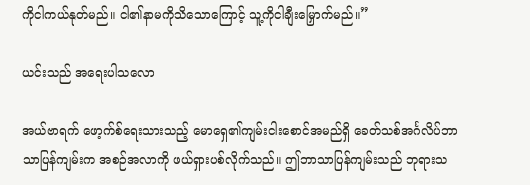ကိုငါကယ်နုတ်မည်။ ငါ၏နာမကိုသိသောကြောင့် သူ့ကိုငါချီးမြှောက်မည်။”

ယင်းသည် အရေးပါသလော

အယ်ဗာရက် ဖော့က်စ်ရေးသားသည့် မောရှေ၏ကျမ်းငါးစောင်အမည်ရှိ ခေတ်သစ်အင်္ဂလိပ်ဘာသာပြန်ကျမ်းက အစဉ်အလာကို ဖယ်ရှားပစ်လိုက်သည်။ ဤဘာသာပြန်ကျမ်းသည် ဘုရားသ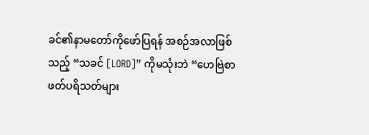ခင်၏နာမတော်ကိုဖော်ပြရန် အစဉ်အလာဖြစ်သည့် “သခင် [LORD]” ကိုမသုံးဘဲ “ဟေဗြဲစာဖတ်ပရိသတ်များ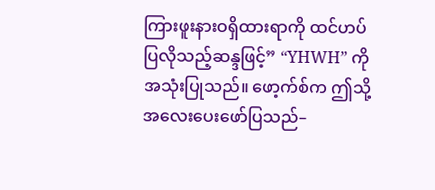ကြားဖူးနားဝရှိထားရာကို ထင်ဟပ်ပြလိုသည့်ဆန္ဒဖြင့်” “YHWH” ကိုအသုံးပြုသည်။ ဖော့က်စ်က ဤသို့အလေးပေးဖော်ပြသည်–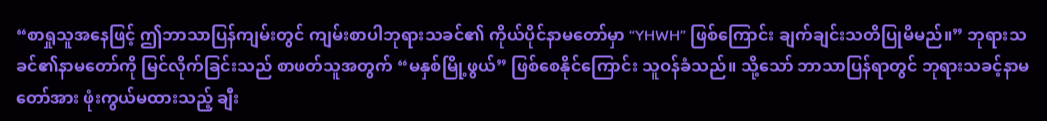“စာရှုသူအနေဖြင့် ဤဘာသာပြန်ကျမ်းတွင် ကျမ်းစာပါဘုရားသခင်၏ ကိုယ်ပိုင်နာမတော်မှာ “YHWH” ဖြစ်ကြောင်း ချက်ချင်းသတိပြုမိမည်။” ဘုရားသခင်၏နာမတော်ကို မြင်လိုက်ခြင်းသည် စာဖတ်သူအတွက် “မနှစ်မြို့ဖွယ်” ဖြစ်စေနိုင်ကြောင်း သူဝန်ခံသည်။ သို့သော် ဘာသာပြန်ရာတွင် ဘုရားသခင့်နာမတော်အား ဖုံးကွယ်မထားသည့် ချီး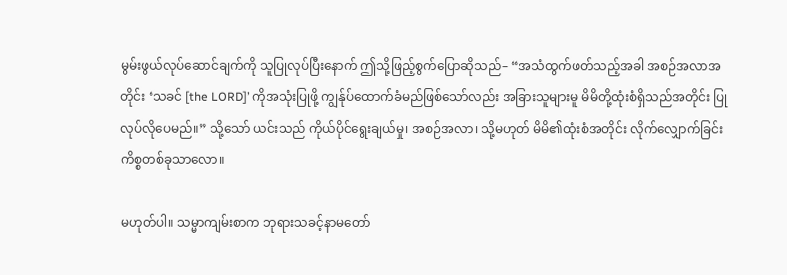မွမ်းဖွယ်လုပ်ဆောင်ချက်ကို သူပြုလုပ်ပြီးနောက် ဤသို့ဖြည့်စွက်ပြောဆိုသည်– “အသံထွက်ဖတ်သည့်အခါ အစဉ်အလာအတိုင်း ‘သခင် [the LORD]’ ကိုအသုံးပြုဖို့ ကျွန်ုပ်ထောက်ခံမည်ဖြစ်သော်လည်း အခြားသူများမူ မိမိတို့ထုံးစံရှိသည်အတိုင်း ပြုလုပ်လိုပေမည်။” သို့သော် ယင်းသည် ကိုယ်ပိုင်ရွေးချယ်မှု၊ အစဉ်အလာ၊ သို့မဟုတ် မိမိ၏ထုံးစံအတိုင်း လိုက်လျှောက်ခြင်းကိစ္စတစ်ခုသာလော။

မဟုတ်ပါ။ သမ္မာကျမ်းစာက ဘုရားသခင့်နာမတော်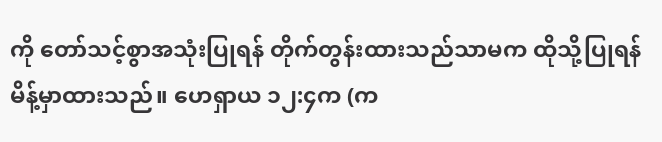ကို တော်သင့်စွာအသုံးပြုရန် တိုက်တွန်းထားသည်သာမက ထိုသို့ပြုရန် မိန့်မှာထားသည်။ ဟေရှာယ ၁၂:၄က (က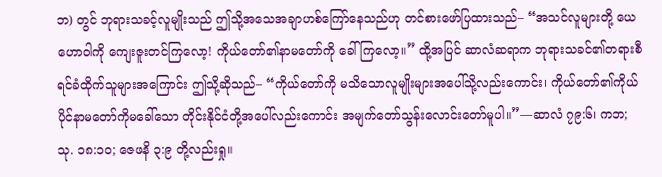ဘ) တွင် ဘုရားသခင့်လူမျိုးသည် ဤသို့အသေအချာဟစ်ကြော်နေသည်ဟု တင်စားဖော်ပြထားသည်– “အသင်လူများတို့ ယေဟောဝါကို ကျေးဇူးတင်ကြလော့! ကိုယ်တော်၏နာမတော်ကို ခေါ်ကြလော့။” ထို့အပြင် ဆာလံဆရာက ဘုရားသခင်၏တရားစီရင်ခံထိုက်သူများအကြောင်း ဤသို့ဆိုသည်– “ကိုယ်တော်ကို မသိသောလူမျိုးများအပေါ်သို့လည်းကောင်း၊ ကိုယ်တော်၏ကိုယ်ပိုင်နာမတော်ကိုမခေါ်သော တိုင်းနိုင်ငံတို့အပေါ်လည်းကောင်း အမျက်တော်သွန်းလောင်းတော်မူပါ။”—ဆာလံ ၇၉:၆၊ ကဘ; သု. ၁၈:၁၀; ဇေဖနိ ၃:၉ တို့လည်းရှု။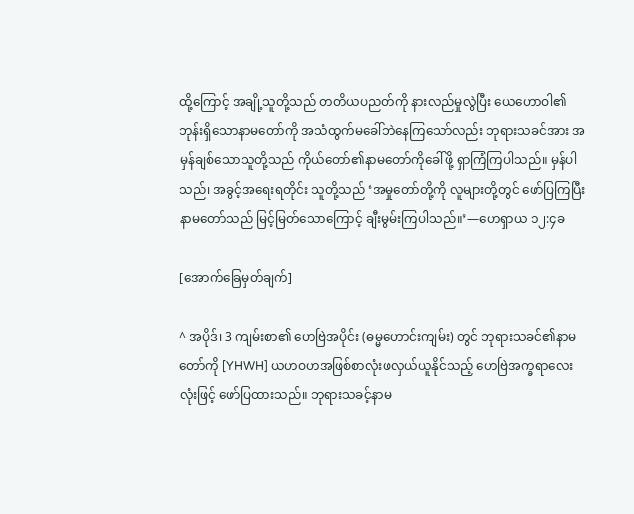ထို့ကြောင့် အချို့သူတို့သည် တတိယပညတ်ကို နားလည်မှုလွဲပြီး ယေဟောဝါ၏ ဘုန်းရှိသောနာမတော်ကို အသံထွက်မခေါ်ဘဲနေကြသော်လည်း ဘုရားသခင်အား အမှန်ချစ်သောသူတို့သည် ကိုယ်တော်၏နာမတော်ကိုခေါ်ဖို့ ရှာကြံကြပါသည်။ မှန်ပါသည်၊ အခွင့်အရေးရတိုင်း သူတို့သည် ‘အမှုတော်တို့ကို လူများတို့တွင် ဖော်ပြကြပြီး နာမတော်သည် မြင့်မြတ်သောကြောင့် ချီးမွမ်းကြပါသည်။’—ဟေရှာယ ၁၂:၄ခ

[အောက်ခြေမှတ်ချက်]

^ အပိုဒ်၊ 3 ကျမ်းစာ၏ ဟေဗြဲအပိုင်း (ဓမ္မဟောင်းကျမ်း) တွင် ဘုရားသခင်၏နာမတော်ကို [YHWH] ယဟဝဟအဖြစ်စာလုံးဖလှယ်ယူနိုင်သည့် ဟေဗြဲအက္ခရာလေးလုံးဖြင့် ဖော်ပြထားသည်။ ဘုရားသခင့်နာမ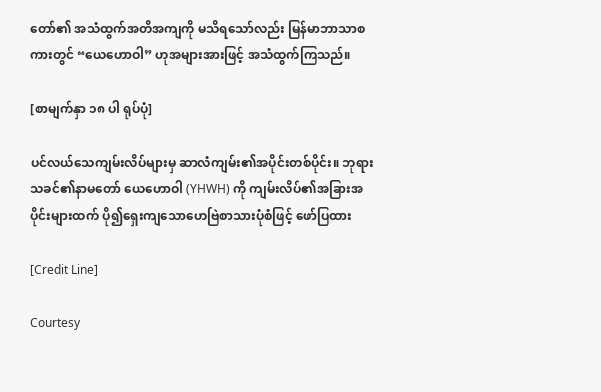တော်၏ အသံထွက်အတိအကျကို မသိရသော်လည်း မြန်မာဘာသာစကားတွင် “ယေဟောဝါ” ဟုအများအားဖြင့် အသံထွက်ကြသည်။

[စာမျက်နှာ ၁၈ ပါ ရုပ်ပုံ]

ပင်လယ်သေကျမ်းလိပ်များမှ ဆာလံကျမ်း၏အပိုင်းတစ်ပိုင်း။ ဘုရားသခင်၏နာမတော် ယေဟောဝါ (YHWH) ကို ကျမ်းလိပ်၏အခြားအပိုင်းများထက် ပို၍ရှေးကျသောဟေဗြဲစာသားပုံစံဖြင့် ဖော်ပြထား

[Credit Line]

Courtesy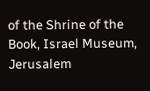of the Shrine of the Book, Israel Museum, Jerusalem